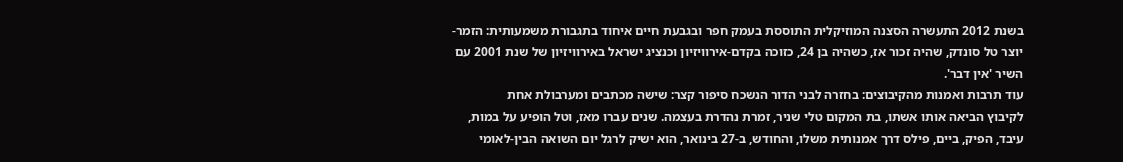בשנת 2012 התעשרה הסצנה המוזיקלית התוססת בעמק חפר ובגבעת חיים איחוד בתגבורת משמעותית: הזמר-יוצר טל סונדק, שהיה זכור אז, כשהיה בן 24, כזוכה בקדם-אירוויזיון וכנציג ישראל באירוויזיון של שנת 2001 עם השיר 'אין דבר'.
עוד תרבות ואמנות מהקיבוצים: בחזרה לבני הדור הנשכח סיפור קצר: שישה מכתבים ומערבולת אחת
לקיבוץ הביאה אותו אשתו, בת המקום טלי שניר, זמרת נהדרת בעצמה. שנים עברו מאז, וטל הופיע על במות, עיבד, הפיק, ביים, פילס דרך אמנותית משלו, והחודש, ב-27 בינואר, הוא ישיק לרגל יום השואה הבין-לאומי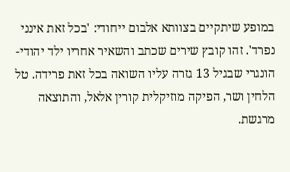במופע שיתקיים בצוותא אלבום ייחודי: 'בכל זאת אינני נפרד'. זהו קובץ שירים שכתב והשאיר אחריו ילד יהודי-הונגרי שבגיל 13 גזרה עליו השואה בכל זאת פרידה. טל הלחין ושר, הפיקה מוזיקלית קורין אלאל, והתוצאה מרגשת.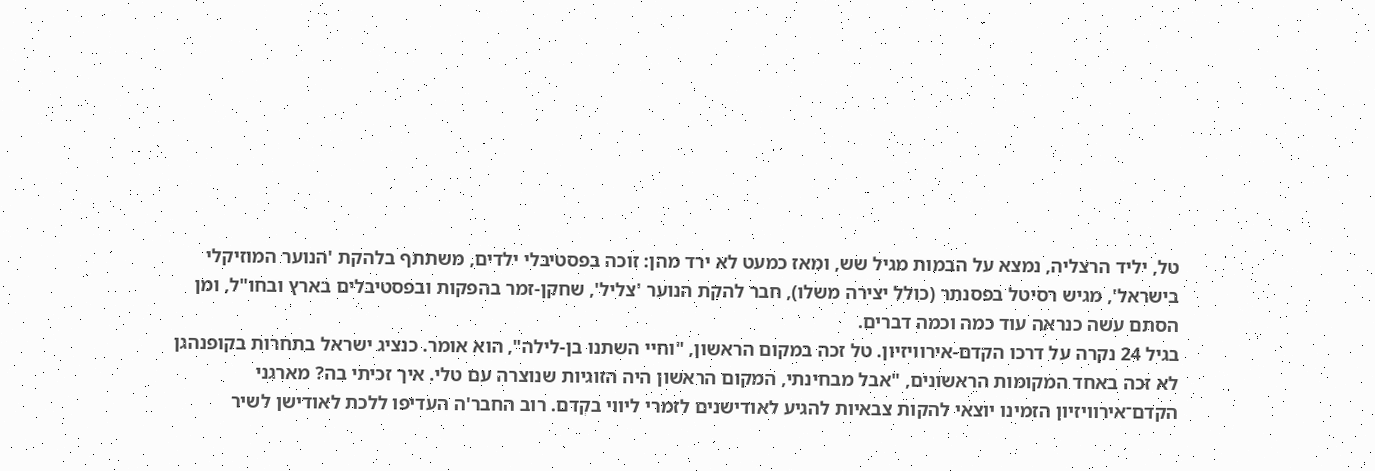טל, יליד הרצליה, נמצא על הבמות מגיל שש, ומאז כמעט לא ירד מהן: זוכה בפסטיבלי ילדים, משתתף בלהקת 'הנוער המוזיקלי בישראל', מגיש רסיטל בפסנתר (כולל יצירה משלו), חבר להקת הנוער 'צליל', שחקן-זמר בהפקות ובפסטיבלים בארץ ובחו"ל, ומן הסתם עשה כנראה עוד כמה וכמה דברים.
בגיל 24 נקרה על דרכו הקדם-אירוויזיון. טל זכה במקום הראשון, "וחיי השתנו בן-לילה", הוא אומר. כנציג ישראל בתחרות בקופנהגן לא זכה באחד המקומות הראשונים, "אבל מבחינתי, המקום הראשון היה הזוגיות שנוצרה עם טלי. איך זכיתי בה? מארגני הקדם־אירוויזיון הזמינו יוצאי להקות צבאיות להגיע לאודישנים לזמרי ליווי בקְדם. רוב החבר'ה העדיפו ללכת לאודישן לשיר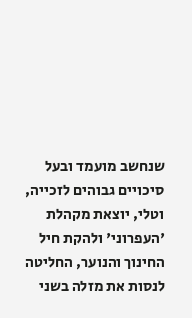שנחשב מועמד ובעל סיכויים גבוהים לזכייה, וטלי, יוצאת מקהלת 'העפרוני' ולהקת חיל החינוך והנוער, החליטה לנסות את מזלה בשני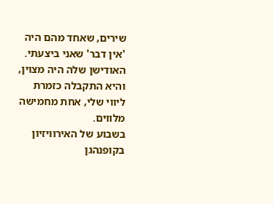שירים, שאחד מהם היה 'אין דבר' שאני ביצעתי. האודישן שלה היה מצוין, והיא התקבלה כזמרת ליווי שלי, אחת מחמישה מלווים.
בשבוע של האירוויזיון בקופנהגן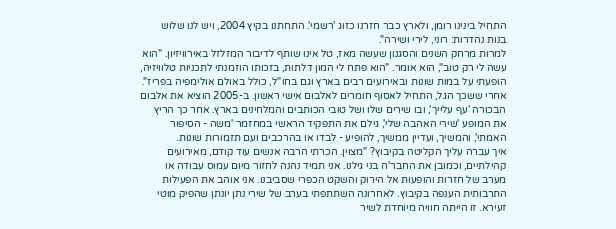התחיל בינינו רומן, ולארץ כבר חזרנו כזוג 'רשמי'. התחתנו בקיץ 2004, ויש לנו שלוש בנות נהדרות: רוני, לירי ושירה".
למרות מרחק השנים והסגנון שעשה מאז, טל אינו שותף לדיבור המזלזל באירוויזיון. "הוא עשה לי רק טוב", הוא אומר. "הוא פתח לי המון דלתות, בזכותו הוזמנתי לתכניות טלוויזיה, הופעתי על במות שונות ובאירועים רבים בארץ וגם בחו"ל, כולל באולם אולימפיה בפריז".
אחרי ששכך הגל, התחיל לאסוף חומרים לאלבום אישי ראשון. ב-2005 הוציא את אלבום הבכורה 'עף עלייך', ובו שירים שלו ושל טובי הכותבים והמלחינים בארץ. אחר כך הריץ את המופע 'שירי האהבה שלי', גילם את התפקיד הראשי במחזמר 'משה - הסיפור האמתי', והמשיך, ועדיין ממשיך, להופיע - לבדו או בהרכבים ועם תזמורות שונות.
איך עברה עליך הקליטה בקיבוץ? "מצוין. הכרתי הרבה אנשים עוד קודם, מאירועים קהילתיים, וכמובן את החבר'ה בני גילנו. אני תמיד נהנה לחזור מיום עמוס עבודה או מערב של חזרות והופעות אל הירוק והשקט הכפרי שסביבנו. אני אוהב את הפעילות התרבותית הענפה בקיבוץ. לאחרונה השתתפתי בערב של שירי נתן יונתן שהפיק מוטי זעירא. זו הייתה חוויה מיוחדת לשיר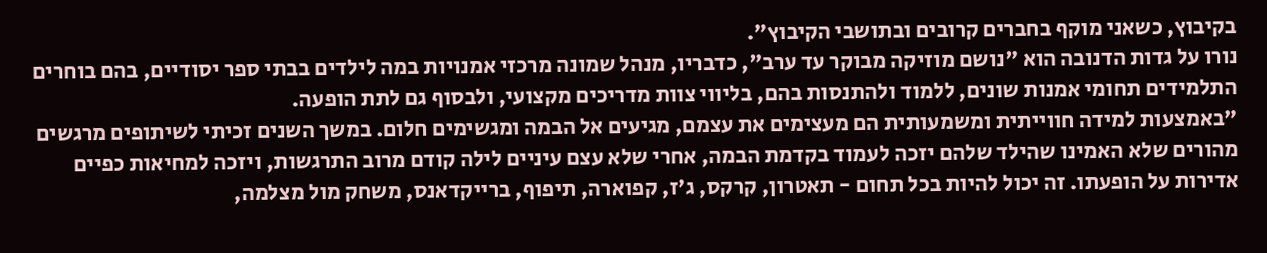בקיבוץ, כשאני מוקף בחברים קרובים ובתושבי הקיבוץ".
נורו על גדות הדנובה הוא "נושם מוזיקה מבוקר עד ערב", כדבריו, מנהל שמונה מרכזי אמנויות במה לילדים בבתי ספר יסודיים, בהם בוחרים התלמידים תחומי אמנות שונים, ללמוד ולהתנסות בהם, בליווי צוות מדריכים מקצועי, ולבסוף גם לתת הופעה.
"באמצעות למידה חווייתית ומשמעותית הם מעצימים את עצמם, מגיעים אל הבמה ומגשימים חלום. במשך השנים זכיתי לשיתופים מרגשים מהורים שלא האמינו שהילד שלהם יזכה לעמוד בקדמת הבמה, אחרי שלא עצם עיניים לילה קודם מרוב התרגשות, ויזכה למחיאות כפיים אדירות על הופעתו. זה יכול להיות בכל תחום - תאטרון, קרקס, ג'ז, קפוארה, תיפוף, ברייקדאנס, משחק מול מצלמה,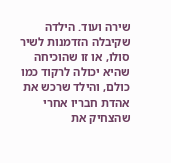שירה ועוד. הילדה שקיבלה הזדמנות לשיר סולו, או זו שהוכיחה שהיא יכולה לרקוד כמו כולם, והילד שרכש את אהדת חבריו אחרי שהצחיק את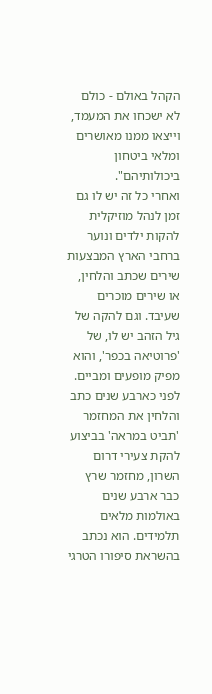הקהל באולם - כולם לא ישכחו את המעמד, וייצאו ממנו מאושרים ומלאי ביטחון ביכולותיהם".
ואחרי כל זה יש לו גם זמן לנהל מוזיקלית להקות ילדים ונוער ברחבי הארץ המבצעות שירים שכתב והלחין, או שירים מוכרים שעיבד. וגם להקה של גיל הזהב יש לו, של 'פרוטיאה בכפר', והוא מפיק מופעים ומביים. לפני כארבע שנים כתב והלחין את המחזמר 'תביט במראה' בביצוע להקת צעירי דרום השרון, מחזמר שרץ כבר ארבע שנים באולמות מלאים תלמידים. הוא נכתב בהשראת סיפורו הטרגי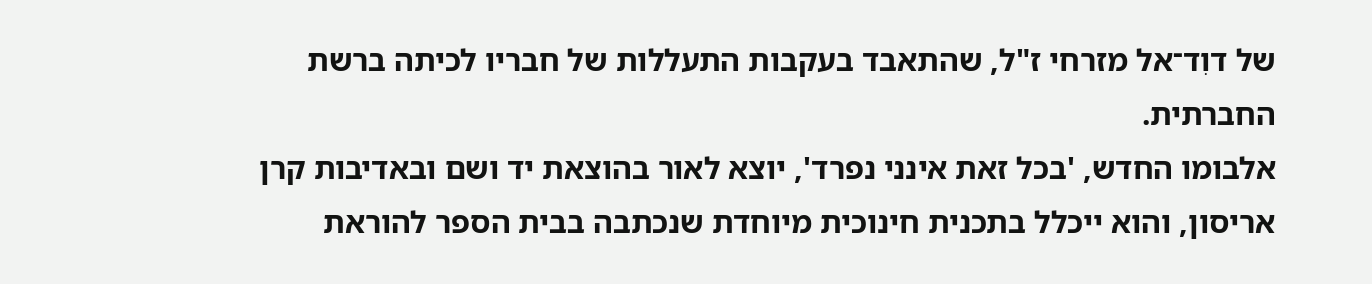של דוִד־אל מזרחי ז"ל, שהתאבד בעקבות התעללות של חבריו לכיתה ברשת החברתית.
אלבומו החדש, 'בכל זאת אינני נפרד', יוצא לאור בהוצאת יד ושם ובאדיבות קרן אריסון, והוא ייכלל בתכנית חינוכית מיוחדת שנכתבה בבית הספר להוראת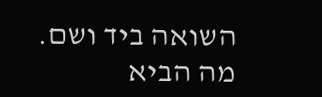השואה ביד ושם.
מה הביא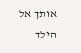אותך אל הילד